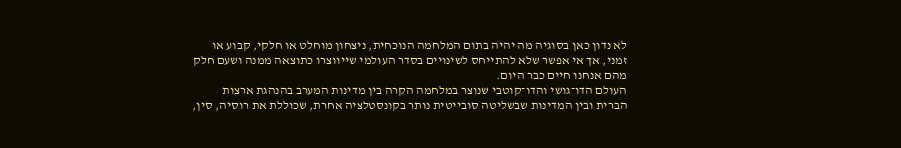לא נדון כאן בסוגיה מה יהיה בתום המלחמה הנוכחית, ניצחון מוחלט או חלקי, קבוע או זמני, אך אי אפשר שלא להתייחס לשינויים בסדר העולמי שייווצרו כתוצאה ממנה ושעם חלק מהם אנחנו חיים כבר היום.
העולם הדו־גושי והדו־קוטבי שנוצר במלחמה הקרה בין מדינות המערב בהנהגת ארצות הברית ובין המדינות שבשליטה סובייטית נותר בקונסטלציה אחרת, שכוללת את רוסיה, סין,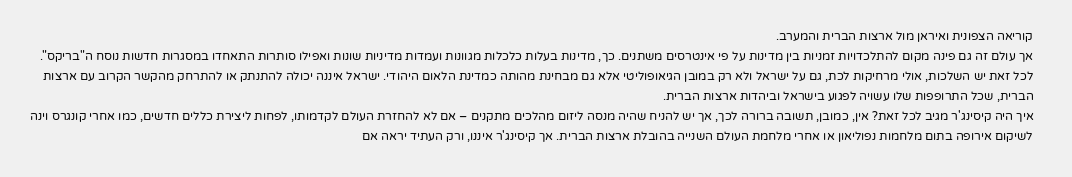קוריאה הצפונית ואיראן מול ארצות הברית והמערב.
אך עולם זה גם פינה מקום להתלכדויות זמניות בין מדינות על פי אינטרסים משתנים. כך, מדינות בעלות כלכלות מגוונות ועמדות מדיניות שונות ואפילו סותרות התאחדו במסגרות חדשות נוסח ה"בריקס".
לכל זאת יש השלכות, אולי מרחיקות לכת, גם על ישראל ולא רק במובן הגיאופוליטי אלא גם מבחינת מהותה כמדינת הלאום היהודי. ישראל איננה יכולה להתנתק או להתרחק מהקשר הקרוב עם ארצות הברית, שכל התרופפות שלו עשויה לפגוע בישראל וביהדות ארצות הברית.
איך היה קיסינג'ר מגיב לכל זאת? אין, כמובן, תשובה ברורה לכך, אך יש להניח שהיה מנסה ליזום מהלכים מתקנים – אם לא להחזרת העולם לקדמותו, לפחות ליצירת כללים חדשים, כמו אחרי קונגרס וינה לשיקום אירופה בתום מלחמות נפוליאון או אחרי מלחמת העולם השנייה בהובלת ארצות הברית. אך קיסינג'ר איננו, ורק העתיד יראה אם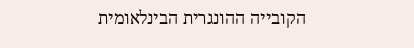הקובייה ההונגרית הבינלאומית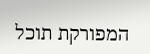המפורקת תוכל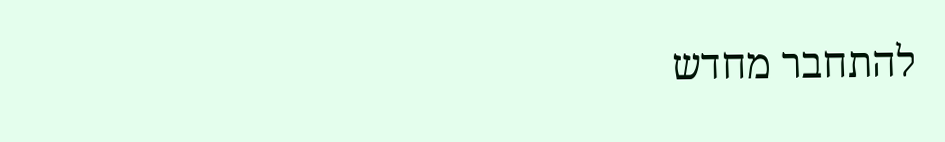להתחבר מחדש